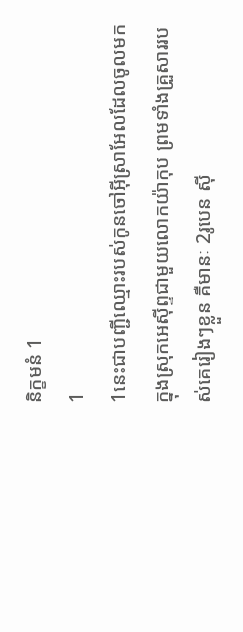និក្ខមនំ 1
1
1នេះជាបញ្ជីឈ្មោះរបស់កូនចៅអ៊ីស្រាអែលដែលចូលមកក្នុងស្រុកអេស៊ីព្ទជាមួយលោកយ៉ាកុប ព្រមទាំងគ្រួសាររបស់គេរៀងៗខ្លួន គឺមានៈ 2រូបេន ស៊ី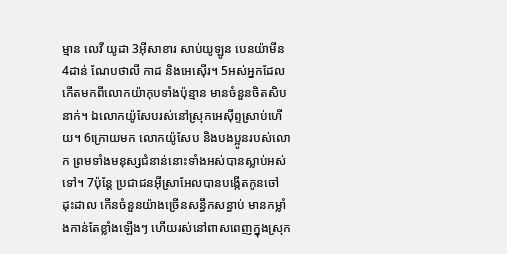ម្មាន លេវី យូដា 3អ៊ីសាខារ សាប់យូឡូន បេនយ៉ាមីន 4ដាន់ ណែបថាលី កាដ និងអេស៊ើរ។ 5អស់អ្នកដែលកើតមកពីលោកយ៉ាកុបទាំងប៉ុន្មាន មានចំនួនចិតសិបនាក់។ ឯលោកយ៉ូសែបរស់នៅស្រុកអេស៊ីព្ទស្រាប់ហើយ។ 6ក្រោយមក លោកយ៉ូសែប និងបងប្អូនរបស់លោក ព្រមទាំងមនុស្សជំនាន់នោះទាំងអស់បានស្លាប់អស់ទៅ។ 7ប៉ុន្តែ ប្រជាជនអ៊ីស្រាអែលបានបង្កើតកូនចៅដុះដាល កើនចំនួនយ៉ាងច្រើនសន្ធឹកសន្ធាប់ មានកម្លាំងកាន់តែខ្លាំងឡើងៗ ហើយរស់នៅពាសពេញក្នុងស្រុក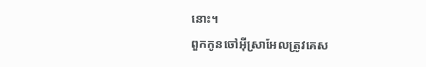នោះ។
ពួកកូនចៅអ៊ីស្រាអែលត្រូវគេស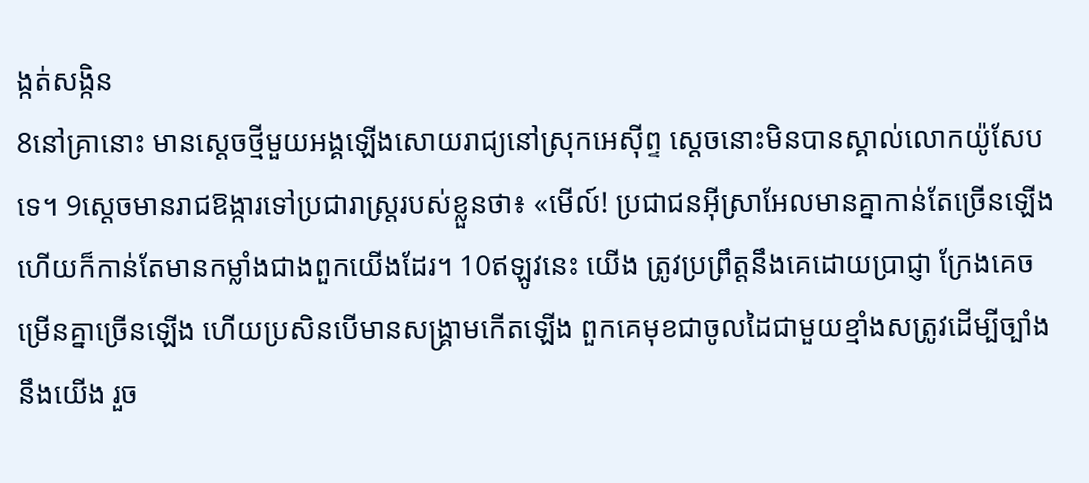ង្កត់សង្កិន
8នៅគ្រានោះ មានស្តេចថ្មីមួយអង្គឡើងសោយរាជ្យនៅស្រុកអេស៊ីព្ទ ស្ដេចនោះមិនបានស្គាល់លោកយ៉ូសែបទេ។ 9ស្ដេចមានរាជឱង្ការទៅប្រជារាស្ត្ររបស់ខ្លួនថា៖ «មើល៍! ប្រជាជនអ៊ីស្រាអែលមានគ្នាកាន់តែច្រើនឡើង ហើយក៏កាន់តែមានកម្លាំងជាងពួកយើងដែរ។ 10ឥឡូវនេះ យើង ត្រូវប្រព្រឹត្តនឹងគេដោយប្រាជ្ញា ក្រែងគេចម្រើនគ្នាច្រើនឡើង ហើយប្រសិនបើមានសង្គ្រាមកើតឡើង ពួកគេមុខជាចូលដៃជាមួយខ្មាំងសត្រូវដើម្បីច្បាំងនឹងយើង រួច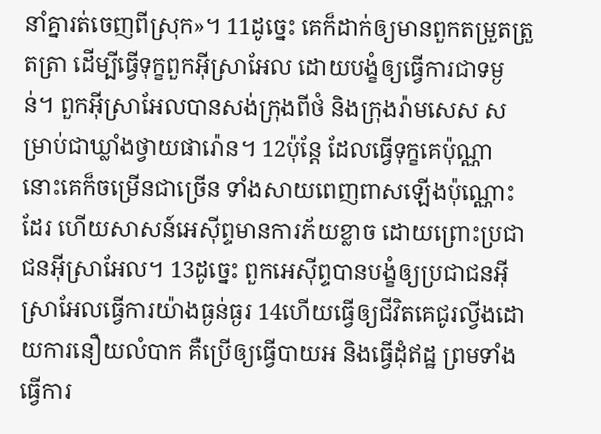នាំគ្នារត់ចេញពីស្រុក»។ 11ដូច្នេះ គេក៏ដាក់ឲ្យមានពួកតម្រួតត្រួតត្រា ដើម្បីធ្វើទុក្ខពួកអ៊ីស្រាអែល ដោយបង្ខំឲ្យធ្វើការជាទម្ងន់។ ពួកអ៊ីស្រាអែលបានសង់ក្រុងពីថំ និងក្រុងរ៉ាមសេស សម្រាប់ជាឃ្លាំងថ្វាយផារ៉ោន។ 12ប៉ុន្តែ ដែលធ្វើទុក្ខគេប៉ុណ្ណា នោះគេក៏ចម្រើនជាច្រើន ទាំងសាយពេញពាសឡើងប៉ុណ្ណោះដែរ ហើយសាសន៍អេស៊ីព្ទមានការភ័យខ្លាច ដោយព្រោះប្រជាជនអ៊ីស្រាអែល។ 13ដូច្នេះ ពួកអេស៊ីព្ទបានបង្ខំឲ្យប្រជាជនអ៊ីស្រាអែលធ្វើការយ៉ាងធ្ងន់ធ្ងរ 14ហើយធ្វើឲ្យជីវិតគេជូរល្វីងដោយការនឿយលំបាក គឺប្រើឲ្យធ្វើបាយអ និងធ្វើដុំឥដ្ឋ ព្រមទាំងធ្វើការ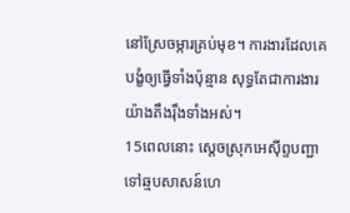នៅស្រែចម្ការគ្រប់មុខ។ ការងារដែលគេបង្ខំឲ្យធ្វើទាំងប៉ុន្មាន សុទ្ធតែជាការងារយ៉ាងតឹងរ៉ឹងទាំងអស់។
15ពេលនោះ ស្តេចស្រុកអេស៊ីព្ទបញ្ជាទៅឆ្មបសាសន៍ហេ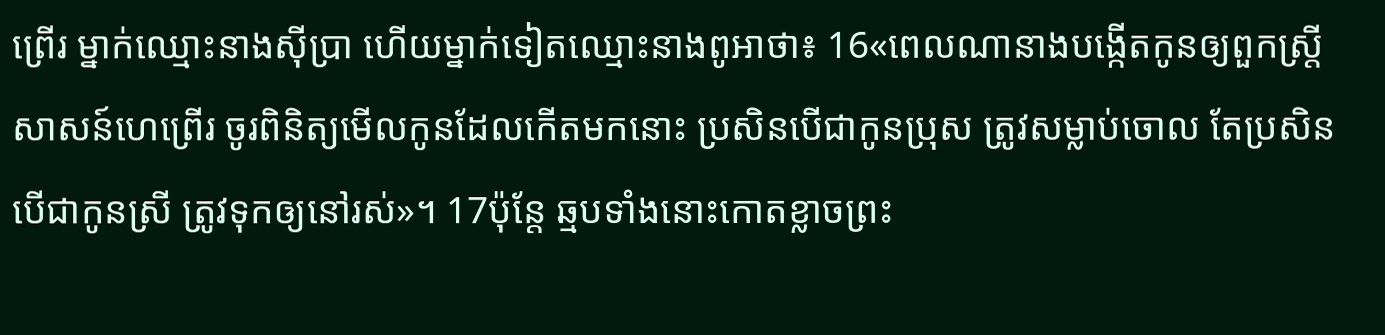ព្រើរ ម្នាក់ឈ្មោះនាងស៊ីប្រា ហើយម្នាក់ទៀតឈ្មោះនាងពូអាថា៖ 16«ពេលណានាងបង្កើតកូនឲ្យពួកស្ត្រីសាសន៍ហេព្រើរ ចូរពិនិត្យមើលកូនដែលកើតមកនោះ ប្រសិនបើជាកូនប្រុស ត្រូវសម្លាប់ចោល តែប្រសិនបើជាកូនស្រី ត្រូវទុកឲ្យនៅរស់»។ 17ប៉ុន្តែ ឆ្មបទាំងនោះកោតខ្លាចព្រះ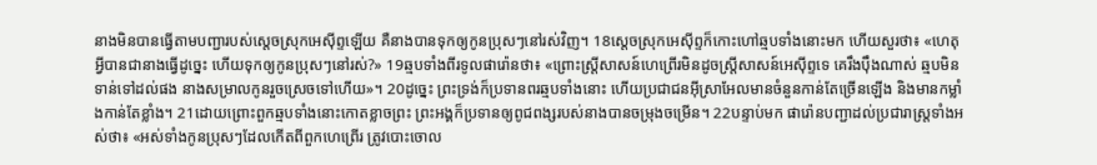នាងមិនបានធ្វើតាមបញ្ជារបស់ស្តេចស្រុកអេស៊ីព្ទឡើយ គឺនាងបានទុកឲ្យកូនប្រុសៗនៅរស់វិញ។ 18ស្តេចស្រុកអេស៊ីព្ទក៏កោះហៅឆ្មបទាំងនោះមក ហើយសួរថា៖ «ហេតុអ្វីបានជានាងធ្វើដូច្នេះ ហើយទុកឲ្យកូនប្រុសៗនៅរស់?» 19ឆ្មបទាំងពីរទូលផារ៉ោនថា៖ «ព្រោះស្ត្រីសាសន៍ហេព្រើរមិនដូចស្ត្រីសាសន៍អេស៊ីព្ទទេ គេរឹងប៉ឹងណាស់ ឆ្មបមិនទាន់ទៅដល់ផង នាងសម្រាលកូនរួចស្រេចទៅហើយ»។ 20ដូច្នេះ ព្រះទ្រង់ក៏ប្រទានពរឆ្មបទាំងនោះ ហើយប្រជាជនអ៊ីស្រាអែលមានចំនួនកាន់តែច្រើនឡើង និងមានកម្លាំងកាន់តែខ្លាំង។ 21ដោយព្រោះពួកឆ្មបទាំងនោះកោតខ្លាចព្រះ ព្រះអង្គក៏ប្រទានឲ្យពូជពង្សរបស់នាងបានចម្រុងចម្រើន។ 22បន្ទាប់មក ផារ៉ោនបញ្ជាដល់ប្រជារាស្ត្រទាំងអស់ថា៖ «អស់ទាំងកូនប្រុសៗដែលកើតពីពួកហេព្រើរ ត្រូវបោះចោល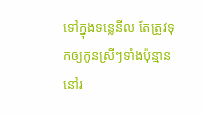ទៅក្នុងទន្លេនីល តែត្រូវទុកឲ្យកូនស្រីៗទាំងប៉ុន្មាននៅរ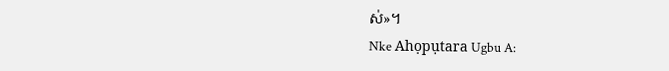ស់»។
Nke Ahọpụtara Ugbu A: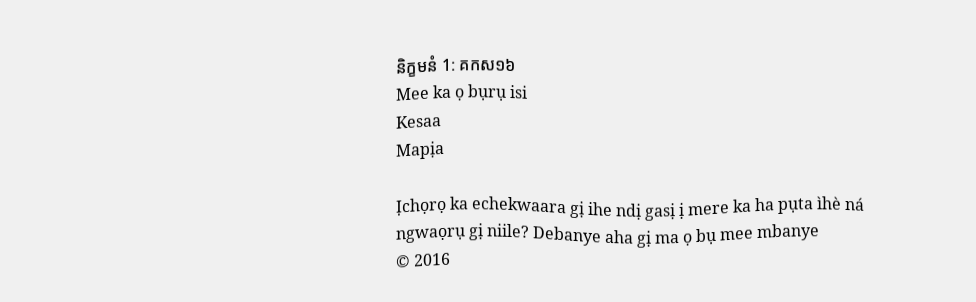និក្ខមនំ 1: គកស១៦
Mee ka ọ bụrụ isi
Kesaa
Mapịa

Ịchọrọ ka echekwaara gị ihe ndị gasị ị mere ka ha pụta ìhè ná ngwaọrụ gị niile? Debanye aha gị ma ọ bụ mee mbanye
© 2016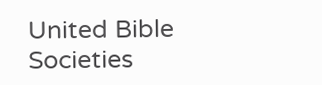United Bible Societies